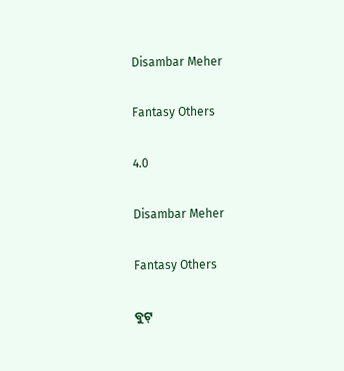Disambar Meher

Fantasy Others

4.0

Disambar Meher

Fantasy Others

ବୁଟ୍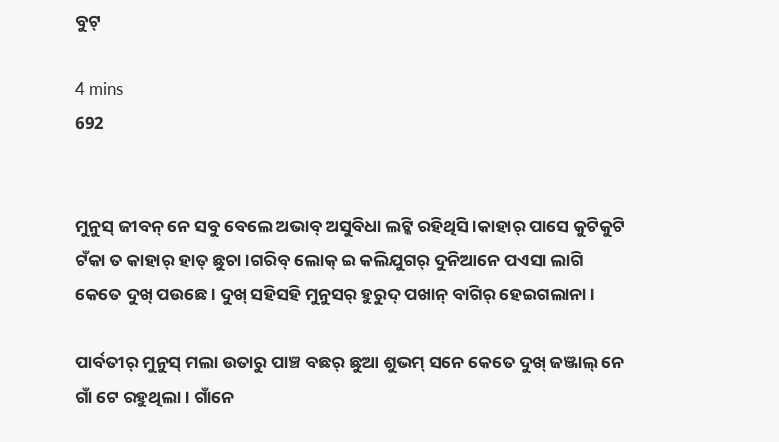ବୁଟ୍

4 mins
692


ମୁନୁସ୍ ଜୀବନ୍ ନେ ସବୁ ବେଲେ ଅଭାବ୍ ଅସୁବିଧା ଲଟ୍କି ରହିଥିସି ।କାହାର୍ ପାସେ କୁଟିକୁଟି ଟଁକା ତ କାହାର୍ ହାତ୍ ଛୁଚା ।ଗରିବ୍ ଲୋକ୍ ଇ କଲିଯୁଗର୍ ଦୁନିଆନେ ପଏସା ଲାଗି କେତେ ଦୁଖ୍ ପଉଛେ । ଦୁଖ୍ ସହିସହି ମୁନୁସର୍ ହୁରୁଦ୍ ପଖାନ୍ ବାଗିର୍ ହେଇଗଲାନା ।

ପାର୍ବତୀର୍ ମୁନୁସ୍ ମଲା ଉତାରୁ ପାଞ୍ଚ ବଛର୍ ଛୁଆ ଶୁଭମ୍ ସନେ କେତେ ଦୁଖ୍ ଜଞ୍ଜାଲ୍ ନେ ଗାଁ ଟେ ରହୁଥିଲା । ଗାଁନେ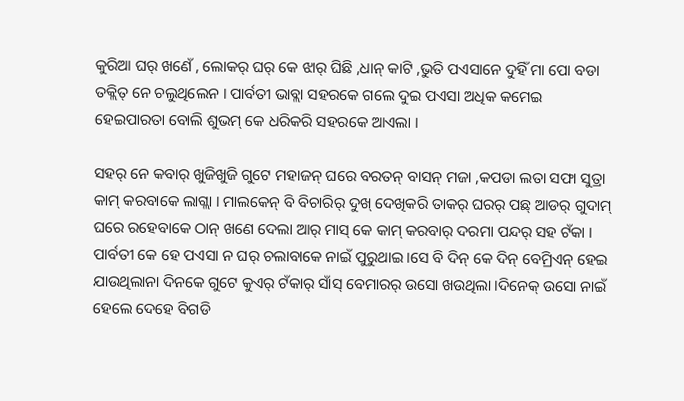କୁରିଆ ଘର୍ ଖଣେଁ , ଲୋକର୍ ଘର୍ କେ ଝାର୍ ଘିଛି ,ଧାନ୍ କାଟି ,ଭୁତି ପଏସାନେ ଦୁହିଁ ମା ପୋ ବଡା ତକ୍ଲିତ୍ ନେ ଚଲୁଥିଲେନ । ପାର୍ବତୀ ଭାବ୍ଲା ସହରକେ ଗଲେ ଦୁଇ ପଏସା ଅଧିକ କମେଇ ହେଇପାରତା ବୋଲି ଶୁଭମ୍ କେ ଧରିକରି ସହରକେ ଆଏଲା ।

ସହର୍ ନେ କବାର୍ ଖୁଜିଖୁଜି ଗୁଟେ ମହାଜନ୍ ଘରେ ବରତନ୍ ବାସନ୍ ମଜା ,କପଡା ଲତା ସଫା ସୁତ୍ରା କାମ୍ କରବାକେ ଲାଗ୍ଲା । ମାଲକେନ୍ ବି ବିଚାରିର୍ ଦୁଖ୍ ଦେଖିକରି ତାକର୍ ଘରର୍ ପଛ୍ ଆଡର୍ ଗୁଦାମ୍ ଘରେ ରହେବାକେ ଠାନ୍ ଖଣେ ଦେଲା ଆର୍ ମାସ୍ କେ କାମ୍ କରବାର୍ ଦରମା ପନ୍ଦର୍ ସହ ଟଁକା । ପାର୍ବତୀ କେ ହେ ପଏସା ନ ଘର୍ ଚଲାବାକେ ନାଇଁ ପୁରୁଥାଇ ।ସେ ବି ଦିନ୍ କେ ଦିନ୍ ବେମ୍ରିଏନ୍ ହେଇ ଯାଉଥିଲାନା ଦିନକେ ଗୁଟେ କୁଏର୍ ଟଁକାର୍ ସାଁସ୍ ବେମାରର୍ ଉସୋ ଖଉଥିଲା ।ଦିନେକ୍ ଉସୋ ନାଇଁ ହେଲେ ଦେହେ ବିଗଡି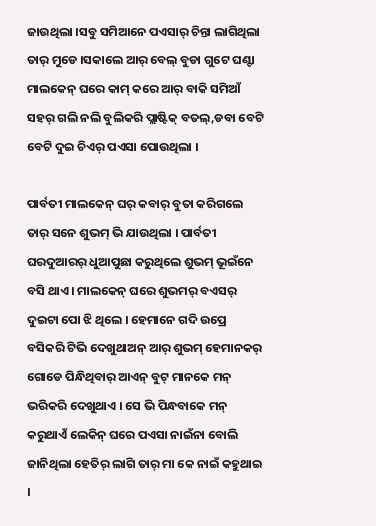ଜାଉଥିଲା ।ସବୁ ସମିଆନେ ପଏସାର୍ ଚିନ୍ତା ଲାଗିଥିଲା ତାର୍ ମୁଡେ ।ସକାଲେ ଆର୍ ବେଲ୍ ବୁଡା ଗୁଟେ ଘଣ୍ଟା ମାଲକେନ୍ ଘରେ କାମ୍ କରେ ଆର୍ ବାକି ସମିଆଁ ସହର୍ ଗଲି ନଲି ବୁଲିକରି ପ୍ଲାଷ୍ଟିକ୍ ବତଲ୍,ଡବା ବେଟି ବେଟି ଦୁଇ ଚିଏର୍ ପଏସା ପୋଉଥିଲା ।

ପାର୍ବତୀ ମାଲକେନ୍ ଘର୍ କବାର୍ ବୁତା କରିଗଲେ ତାର୍ ସନେ ଶୁଭମ୍ ଭି ଯାଉଥିଲା । ପାର୍ବତୀ ଘରଦୁଆରର୍ ଧୁଆପୁଛା କରୁଥିଲେ ଶୁଭମ୍ ଭୂଇଁନେ ବସି ଥାଏ । ମାଲକେନ୍ ଘରେ ଶୁଭମର୍ ବଏସର୍ ଦୁଇଟା ପୋ ଝି ଥିଲେ । ହେମାନେ ଗଦି ଉପ୍ରେ ବସିକରି ଟିଭି ଦେଖୁଥାଅନ୍ ଆର୍ ଶୁଭମ୍ ହେମାନକର୍ ଗୋଡେ ପିନ୍ଧିଥିବାର୍ ଆଏନ୍ ବୁଟ୍ ମାନକେ ମନ୍ ଭରିକରି ଦେଖୁଥାଏ । ସେ ଭି ପିନ୍ଧବାକେ ମନ୍ କରୁଥାଏଁ ଲେକିନ୍ ଘରେ ପଏସା ନାଇଁନା ବୋଲି ଜାନିଥିଲା ହେତିର୍ ଲାଗି ତାର୍ ମା କେ ନାଇଁ କହୁଥାଇ ।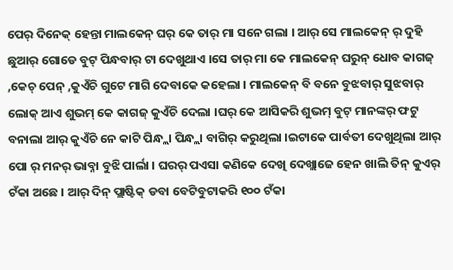ପେର୍ ଦିନେକ୍ ହେନ୍ତା ମାଲକେନ୍ ଘର୍ କେ ତାର୍ ମା ସନେ ଗଲା । ଆର୍ ସେ ମାଲକେନ୍ ର୍ ଦୁହି ଛୁଆର୍ ଗୋଡେ ବୁଟ୍ ପିନ୍ଧବାର୍ ଟା ଦେଖୁଥାଏ ।ସେ ତାର୍ ମା କେ ମାଲକେନ୍ ଘରୁନ୍ ଧୋବ କାଗଜ୍ ,କେଚ୍ ପେନ୍ ,କୁଏଁଚି ଗୁଟେ ମାଗି ଦେବାକେ କହେଲା । ମାଲକେନ୍ ବି ବନେ ବୁଝବାର୍ ସୁଝବାର୍ ଲୋକ୍ ଆଏ ଶୁଭମ୍ କେ କାଗଜ୍ କୁଏଁଚି ଦେଲା ।ଘର୍ କେ ଆସିକରି ଶୁଭମ୍ ବୁଟ୍ ମାନଙ୍କର୍ ଫଟୁ ବନାଲା ଆର୍ କୁଏଁଚି ନେ କାଟି ପିନ୍ଧ୍ଲା ପିନ୍ଧ୍ଲା ବାଗିର୍ କରୁଥିଲା ।ଇଟାକେ ପାର୍ବତୀ ଦେଖୁଥିଲା ଆର୍ ପୋ ର୍ ମନର୍ ଭାବ୍ନା ବୁଝି ପାର୍ଲା । ଘରର୍ ପଏସା କଣିକେ ଦେଖି ଦେଖ୍ଲାଜେ ହେନ ଖାଲି ତିନ୍ କୁଏର୍ ଟଁକା ଅଛେ । ଆର୍ ଦିନ୍ ପ୍ଲାଷ୍ଟିକ୍ ଡବା ବେଟିବୁଟାକରି ୧୦୦ ଟଁକା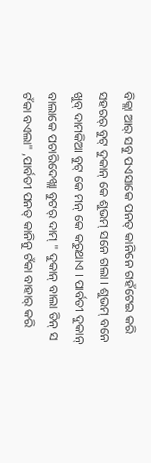ବିକ୍ଲା ଆର୍ ସବୁ ପଏସାକେ ପନତ୍ କାନିନେ ଗହଁଟେଇ କରି ସହରର୍ ବୁଟ୍ ଦୁକାନ୍ କେ ଶୁଭମ୍ ସନେ ଗଲା । ଶୁଭମ୍ ବନେ ଖୁବ୍ ଦାମକିଆ ବୁଟ୍ କେ ମନ୍ କେ କରୁଥାଏ । ପାର୍ବତୀ ଦୁକାନ୍ ବାଲାକେ ପଚାରିଦେଖ୍ଲା ବୁଟର୍ ଦାମ୍ " ଦୁକାନ୍ ବାଲା ତିନ୍ ସ ଟଁକା ବଏଲା" ,ପାର୍ବତୀ ପନତ୍ କାନିନୁ ଟଁକା ବାହାର୍ କରି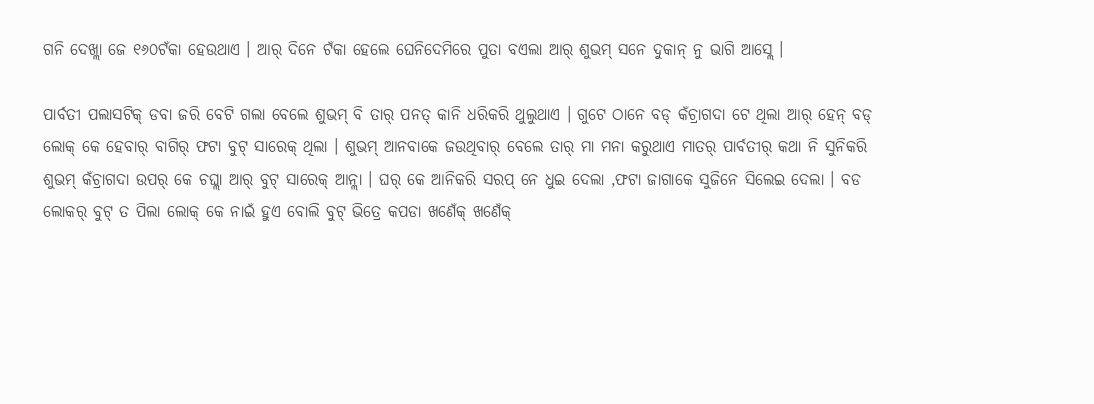ଗନି ଦେଖ୍ଲା ଜେ ୧୬୦ଟଁକା ହେଉଥାଏ । ଆର୍ ଦିନେ ଟଁକା ହେଲେ ଘେନିଦେମିରେ ପୁତା ବଏଲା ଆର୍ ଶୁଭମ୍ ସନେ ଦୁକାନ୍ ନୁ ଭାଗି ଆସ୍ଲେ ।

ପାର୍ବତୀ ପଲାସଟିକ୍ ଡବା ଜରି ବେଟି ଗଲା ବେଲେ ଶୁଭମ୍ ବି ତାର୍ ପନତ୍ କାନି ଧରିକରି ଥୁଲୁଥାଏ । ଗୁଟେ ଠାନେ ବଡ୍ କଁଚ୍ରାଗଦା ଟେ ଥିଲା ଆର୍ ହେନ୍ ବଡ୍ ଲୋକ୍ କେ ହେବାର୍ ବାଗିର୍ ଫଟା ବୁଟ୍ ସାରେକ୍ ଥିଲା । ଶୁଭମ୍ ଆନବାକେ ଜଉଥିବାର୍ ବେଲେ ତାର୍ ମା ମନା କରୁଥାଏ ମାତର୍ ପାର୍ବତୀର୍ କଥା ନି ସୁନିକରି ଶୁଭମ୍ କଁଚ୍ରାଗଦା ଉପର୍ କେ ଚଘ୍ଲା ଆର୍ ବୁଟ୍ ସାରେକ୍ ଆନ୍ଲା । ଘର୍ କେ ଆନିକରି ସରପ୍ ନେ ଧୁଇ ଦେଲା ,ଫଟା ଜାଗାକେ ସୁଜିନେ ସିଲେଇ ଦେଲା । ବଡ ଲୋକର୍ ବୁଟ୍ ତ ପିଲା ଲୋକ୍ କେ ନାଇଁ ହୁଏ ବୋଲି ବୁଟ୍ ଭିତ୍ରେ କପଡା ଖଣେଁକ୍ ଖଣେଁକ୍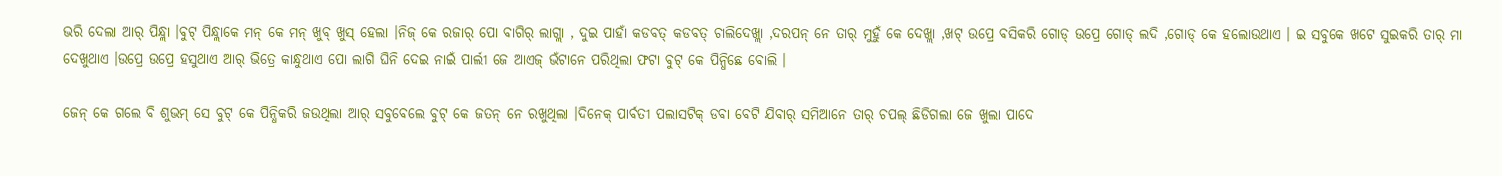ଭରି ଦେଲା ଆର୍ ପିନ୍ଧ୍ଲା ।ବୁଟ୍ ପିନ୍ଧ୍ଲାକେ ମନ୍ କେ ମନ୍ ଖୁବ୍ ଖୁସ୍ ହେଲା ।ନିଜ୍ କେ ରଜାର୍ ପୋ ବାଗିର୍ ଲାଗ୍ଲା , ଦୁଇ ପାହାଁ କଡବତ୍ କଡବତ୍ ଚାଲିଦେଖ୍ଲା ,ଦରପନ୍ ନେ ତାର୍ ମୁହୁଁ କେ ଦେଖ୍ଲା ,ଖଟ୍ ଉପ୍ରେ ବସିକରି ଗୋଡ୍ ଉପ୍ରେ ଗୋଡ୍ ଲଦି ,ଗୋଡ୍ କେ ହଲୋଉଥାଏ । ଇ ସବୁକେ ଖଟେ ସୁଇକରି ତାର୍ ମା ଦେଖୁଥାଏ ।ଉପ୍ରେ ଉପ୍ରେ ହସୁଥାଏ ଆର୍ ଭିତ୍ରେ କାନ୍ଧୁଥାଏ ପୋ ଲାଗି ଘିନି ଦେଇ ନାଇଁ ପାର୍ଲୀ ଜେ ଆଏଜ୍ ଭଁଟାନେ ପରିଥିଲା ଫଟା ବୁଟ୍ କେ ପିନ୍ଧିଛେ ବୋଲି ।

ଜେନ୍ କେ ଗଲେ ବି ଶୁଭମ୍ ସେ ବୁଟ୍ କେ ପିନ୍ଧିକରି ଜଉଥିଲା ଆର୍ ସବୁବେଲେ ବୁଟ୍ କେ ଜତନ୍ ନେ ରଖୁଥିଲା ।ଦିନେକ୍ ପାର୍ବତୀ ପଲାସଟିକ୍ ଡବା ବେଟି ଯିବାର୍ ସମିଆନେ ତାର୍ ଚପଲ୍ ଛିଡିଗଲା ଜେ ଖୁଲା ପାଦେ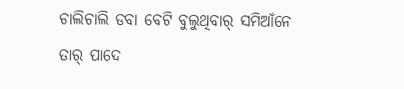ଚାଲିଚାଲି ଡବା ବେଟି ବୁଲୁଥିବାର୍ ସମିଆଁନେ ତାର୍ ପାଦେ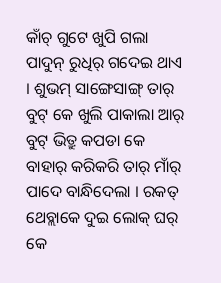କାଁଚ୍ ଗୁଟେ ଖୁପି ଗଲା ପାଦୁନ୍ ରୁଧିର୍ ଗଦେଇ ଥାଏ । ଶୁଭମ୍ ସାଙ୍ଗେସାଙ୍ଗ୍ ତାର୍ ବୁଟ୍ କେ ଖୁଲି ପାକାଲା ଆର୍ ବୁଟ୍ ଭିତ୍ରୁ କପଡା କେ ବାହାର୍ କରିକରି ତାର୍ ମାଁର୍ ପାଦେ ବାନ୍ଧିଦେଲା । ରକତ୍ ଥେବ୍ଲାକେ ଦୁଇ ଲୋକ୍ ଘର୍ କେ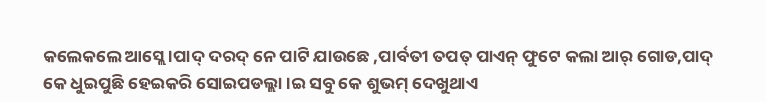କଲେକଲେ ଆସ୍ଲେ ।ପାଦ୍ ଦରଦ୍ ନେ ପାଟି ଯାଉଛେ ,ପାର୍ବତୀ ତପତ୍ ପାଏନ୍ ଫୁଟେ କଲା ଆର୍ ଗୋଡ,ପାଦ୍ କେ ଧୁଇପୁଛି ହେଇକରି ସୋଇପଡଲ୍ଲା ।ଇ ସବୁ କେ ଶୁଭମ୍ ଦେଖୁଥାଏ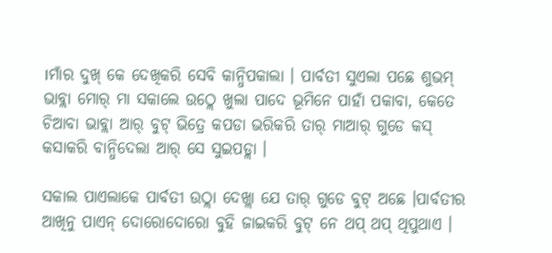।ମାଁର ଦୁଖ୍ କେ ଦେଖିକରି ସେବି କାନ୍ଧିପକାଲା । ପାର୍ବତୀ ସୁଏଲା ପଛେ ଶୁଭମ୍ ଭାବ୍ଲା ମୋର୍ ମା ସକାଲେ ଉଠ୍ଲେ ଖୁଲା ପାଦେ ଭୂମିନେ ପାହାଁ ପକାବା, କେତେ ଚିଆବା ଭାବ୍ଲା ଆର୍ ବୁଟ୍ ଭିତ୍ରେ କପଡା ଭରିକରି ତାର୍ ମାଆର୍ ଗୁଡେ କସ୍ କସାକରି ବାନ୍ଧିଦେଲା ଆର୍ ସେ ସୁଇପଡ୍ଲା ।

ସକାଲ ପାଏଲାକେ ପାର୍ବତୀ ଉଠ୍ଲା ଦେଖ୍ଲା ଯେ ତାର୍ ଗୁଡେ ବୁଟ୍ ଅଛେ ।ପାର୍ବତୀର ଆଖିନୁ ପାଏନ୍ ଦୋରୋଦୋରୋ ବୁହି ଜାଇକରି ବୁଟ୍ ନେ ଥପ୍ ଥପ୍ ଥିପୁଥାଏ ।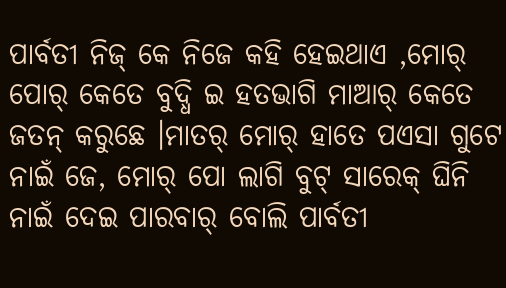ପାର୍ବତୀ ନିଜ୍ କେ ନିଜେ କହି ହେଇଥାଏ ,ମୋର୍ ପୋର୍ କେତେ ବୁଦ୍ଧି ଇ ହତଭାଗି ମାଆର୍ କେତେ ଜତନ୍ କରୁଛେ ।ମାତର୍ ମୋର୍ ହାତେ ପଏସା ଗୁଟେ ନାଇଁ ଜେ, ମୋର୍ ପୋ ଲାଗି ବୁଟ୍ ସାରେକ୍ ଘିନି ନାଇଁ ଦେଇ ପାରବାର୍ ବୋଲି ପାର୍ବତୀ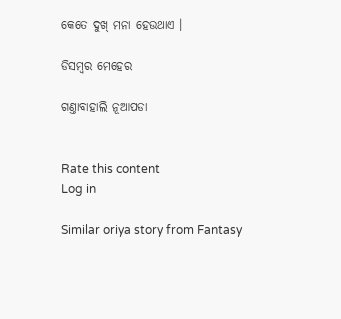କେତେ ଦୁଖ୍ ମନା ହେଉଥାଏ ।

ଡିସମ୍ୱର ମେହେର

ଗଣ୍ତାବାହାଲି ନୂଆପଡା


Rate this content
Log in

Similar oriya story from Fantasy